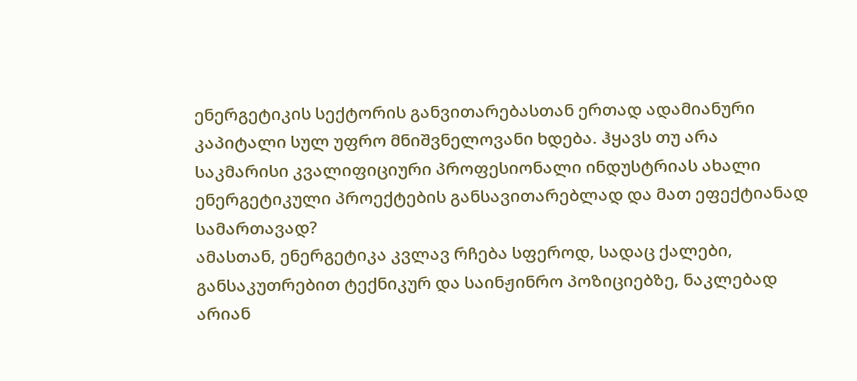ენერგეტიკის სექტორის განვითარებასთან ერთად ადამიანური კაპიტალი სულ უფრო მნიშვნელოვანი ხდება. ჰყავს თუ არა საკმარისი კვალიფიციური პროფესიონალი ინდუსტრიას ახალი ენერგეტიკული პროექტების განსავითარებლად და მათ ეფექტიანად სამართავად?
ამასთან, ენერგეტიკა კვლავ რჩება სფეროდ, სადაც ქალები, განსაკუთრებით ტექნიკურ და საინჟინრო პოზიციებზე, ნაკლებად არიან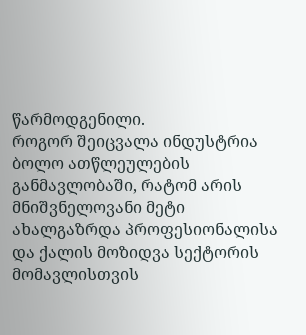წარმოდგენილი.
როგორ შეიცვალა ინდუსტრია ბოლო ათწლეულების განმავლობაში, რატომ არის მნიშვნელოვანი მეტი ახალგაზრდა პროფესიონალისა და ქალის მოზიდვა სექტორის მომავლისთვის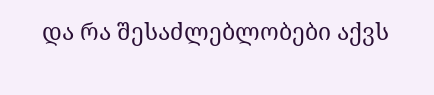და რა შესაძლებლობები აქვს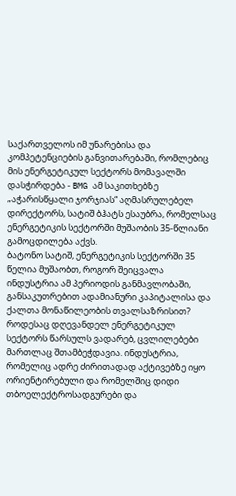საქართველოს იმ უნარებისა და კომპეტენციების განვითარებაში, რომლებიც მის ენერგეტიკულ სექტორს მომავალში დასჭირდება - BMG ამ საკითხებზე „აჭარისწყალი ჯორჯიას“ აღმასრულებელ დირექტორს, სატიშ ბჰატს ესაუბრა, რომელსაც ენერგეტიკის სექტორში მუშაობის 35-წლიანი გამოცდილება აქვს.
ბატონო სატიშ, ენერგეტიკის სექტორში 35 წელია მუშაობთ, როგორ შეიცვალა ინდუსტრია ამ პერიოდის განმავლობაში, განსაკუთრებით ადამიანური კაპიტალისა და ქალთა მონაწილეობის თვალსაზრისით?
როდესაც დღევანდელ ენერგეტიკულ სექტორს წარსულს ვადარებ, ცვლილებები მართლაც შთამბეჭდავია. ინდუსტრია, რომელიც ადრე ძირითადად აქტივებზე იყო ორიენტირებული და რომელშიც დიდი თბოელექტროსადგურები და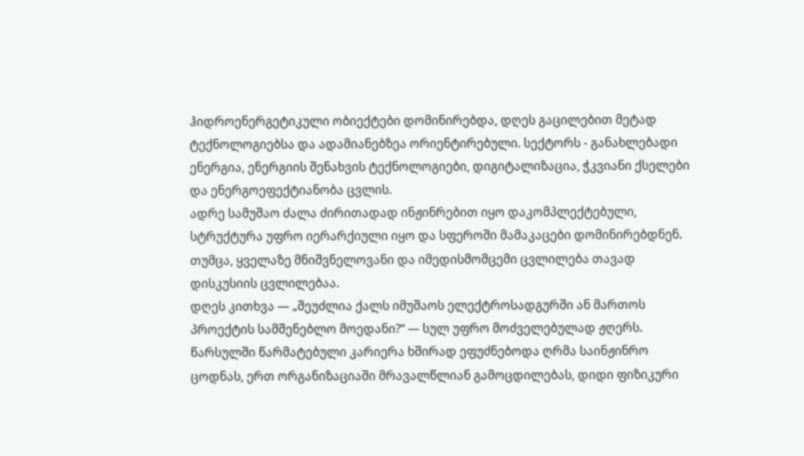ჰიდროენერგეტიკული ობიექტები დომინირებდა, დღეს გაცილებით მეტად ტექნოლოგიებსა და ადამიანებზეა ორიენტირებული. სექტორს - განახლებადი ენერგია, ენერგიის შენახვის ტექნოლოგიები, დიგიტალიზაცია, ჭკვიანი ქსელები და ენერგოეფექტიანობა ცვლის.
ადრე სამუშაო ძალა ძირითადად ინჟინრებით იყო დაკომპლექტებული, სტრუქტურა უფრო იერარქიული იყო და სფეროში მამაკაცები დომინირებდნენ. თუმცა, ყველაზე მნიშვნელოვანი და იმედისმომცემი ცვლილება თავად დისკუსიის ცვლილებაა.
დღეს კითხვა — „შეუძლია ქალს იმუშაოს ელექტროსადგურში ან მართოს პროექტის სამშენებლო მოედანი?“ — სულ უფრო მოძველებულად ჟღერს.
წარსულში წარმატებული კარიერა ხშირად ეფუძნებოდა ღრმა საინჟინრო ცოდნას, ერთ ორგანიზაციაში მრავალწლიან გამოცდილებას, დიდი ფიზიკური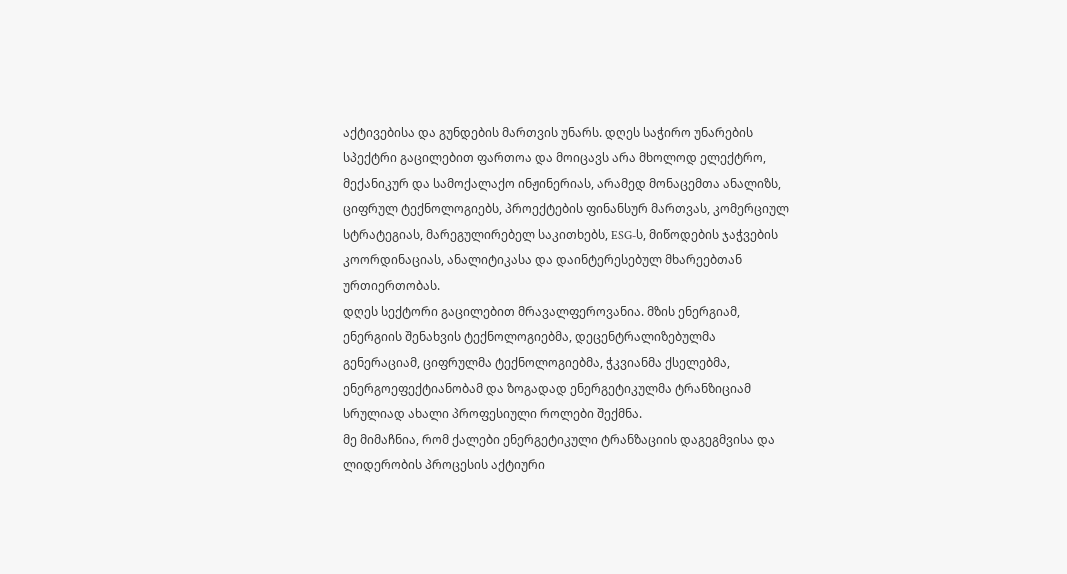აქტივებისა და გუნდების მართვის უნარს. დღეს საჭირო უნარების სპექტრი გაცილებით ფართოა და მოიცავს არა მხოლოდ ელექტრო, მექანიკურ და სამოქალაქო ინჟინერიას, არამედ მონაცემთა ანალიზს, ციფრულ ტექნოლოგიებს, პროექტების ფინანსურ მართვას, კომერციულ სტრატეგიას, მარეგულირებელ საკითხებს, ESG-ს, მიწოდების ჯაჭვების კოორდინაციას, ანალიტიკასა და დაინტერესებულ მხარეებთან ურთიერთობას.
დღეს სექტორი გაცილებით მრავალფეროვანია. მზის ენერგიამ, ენერგიის შენახვის ტექნოლოგიებმა, დეცენტრალიზებულმა გენერაციამ, ციფრულმა ტექნოლოგიებმა, ჭკვიანმა ქსელებმა, ენერგოეფექტიანობამ და ზოგადად ენერგეტიკულმა ტრანზიციამ სრულიად ახალი პროფესიული როლები შექმნა.
მე მიმაჩნია, რომ ქალები ენერგეტიკული ტრანზაციის დაგეგმვისა და ლიდერობის პროცესის აქტიური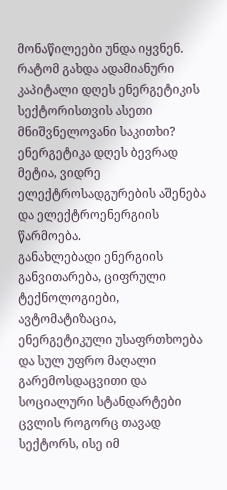მონაწილეები უნდა იყვნენ.
რატომ გახდა ადამიანური კაპიტალი დღეს ენერგეტიკის სექტორისთვის ასეთი მნიშვნელოვანი საკითხი?
ენერგეტიკა დღეს ბევრად მეტია, ვიდრე ელექტროსადგურების აშენება და ელექტროენერგიის წარმოება.
განახლებადი ენერგიის განვითარება, ციფრული ტექნოლოგიები, ავტომატიზაცია, ენერგეტიკული უსაფრთხოება და სულ უფრო მაღალი გარემოსდაცვითი და სოციალური სტანდარტები ცვლის როგორც თავად სექტორს, ისე იმ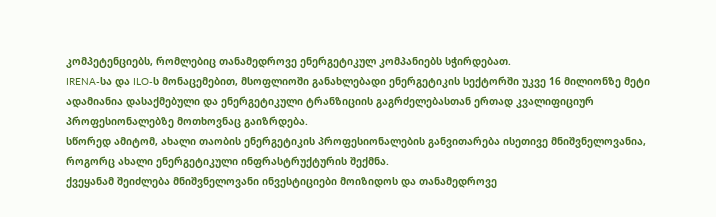კომპეტენციებს, რომლებიც თანამედროვე ენერგეტიკულ კომპანიებს სჭირდებათ.
IRENA-სა და ILO-ს მონაცემებით, მსოფლიოში განახლებადი ენერგეტიკის სექტორში უკვე 16 მილიონზე მეტი ადამიანია დასაქმებული და ენერგეტიკული ტრანზიციის გაგრძელებასთან ერთად კვალიფიციურ პროფესიონალებზე მოთხოვნაც გაიზრდება.
სწორედ ამიტომ, ახალი თაობის ენერგეტიკის პროფესიონალების განვითარება ისეთივე მნიშვნელოვანია, როგორც ახალი ენერგეტიკული ინფრასტრუქტურის შექმნა.
ქვეყანამ შეიძლება მნიშვნელოვანი ინვესტიციები მოიზიდოს და თანამედროვე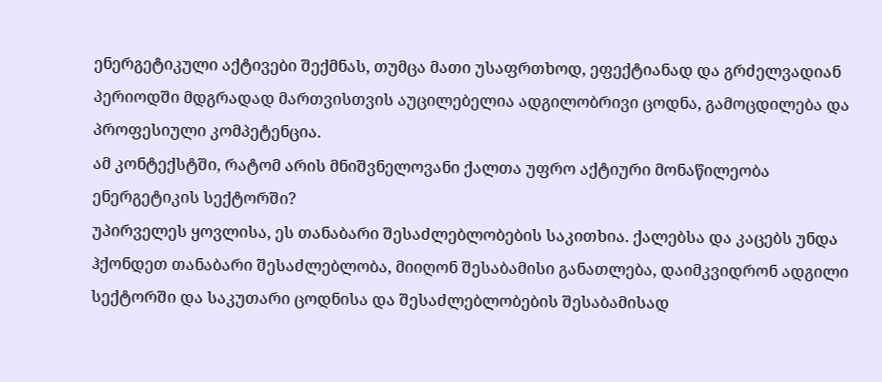ენერგეტიკული აქტივები შექმნას, თუმცა მათი უსაფრთხოდ, ეფექტიანად და გრძელვადიან პერიოდში მდგრადად მართვისთვის აუცილებელია ადგილობრივი ცოდნა, გამოცდილება და პროფესიული კომპეტენცია.
ამ კონტექსტში, რატომ არის მნიშვნელოვანი ქალთა უფრო აქტიური მონაწილეობა ენერგეტიკის სექტორში?
უპირველეს ყოვლისა, ეს თანაბარი შესაძლებლობების საკითხია. ქალებსა და კაცებს უნდა ჰქონდეთ თანაბარი შესაძლებლობა, მიიღონ შესაბამისი განათლება, დაიმკვიდრონ ადგილი სექტორში და საკუთარი ცოდნისა და შესაძლებლობების შესაბამისად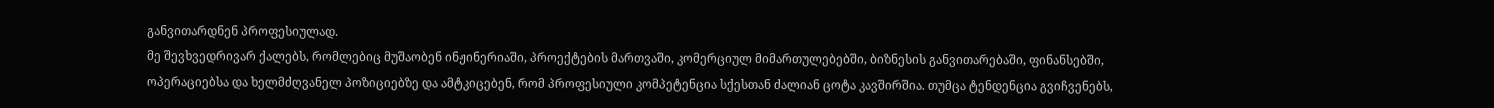განვითარდნენ პროფესიულად.
მე შევხვედრივარ ქალებს, რომლებიც მუშაობენ ინჟინერიაში, პროექტების მართვაში, კომერციულ მიმართულებებში, ბიზნესის განვითარებაში, ფინანსებში, ოპერაციებსა და ხელმძღვანელ პოზიციებზე და ამტკიცებენ, რომ პროფესიული კომპეტენცია სქესთან ძალიან ცოტა კავშირშია. თუმცა ტენდენცია გვიჩვენებს,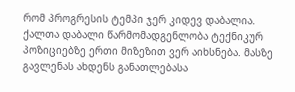რომ პროგრესის ტემპი ჯერ კიდევ დაბალია.
ქალთა დაბალი წარმომადგენლობა ტექნიკურ პოზიციებზე ერთი მიზეზით ვერ აიხსნება. მასზე გავლენას ახდენს განათლებასა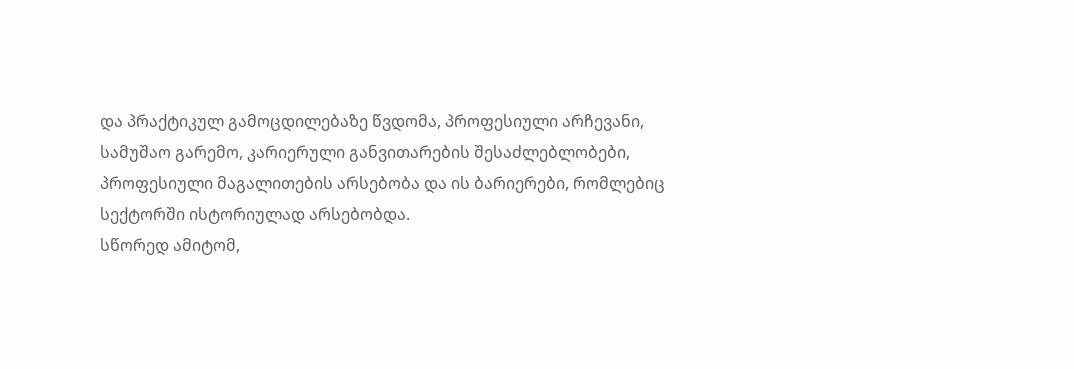და პრაქტიკულ გამოცდილებაზე წვდომა, პროფესიული არჩევანი, სამუშაო გარემო, კარიერული განვითარების შესაძლებლობები, პროფესიული მაგალითების არსებობა და ის ბარიერები, რომლებიც სექტორში ისტორიულად არსებობდა.
სწორედ ამიტომ,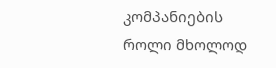კომპანიების როლი მხოლოდ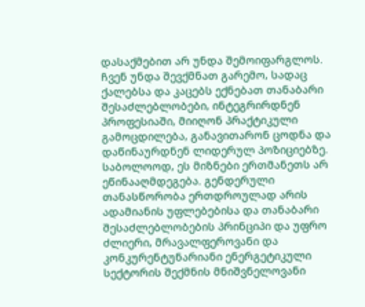დასაქმებით არ უნდა შემოიფარგლოს. ჩვენ უნდა შევქმნათ გარემო, სადაც ქალებსა და კაცებს ექნებათ თანაბარი შესაძლებლობები, ინტეგრირდნენ პროფესიაში, მიიღონ პრაქტიკული გამოცდილება, განავითარონ ცოდნა და დაწინაურდნენ ლიდერულ პოზიციებზე.
საბოლოოდ, ეს მიზნები ერთმანეთს არ ეწინააღმდეგება. გენდერული თანასწორობა ერთდროულად არის ადამიანის უფლებებისა და თანაბარი შესაძლებლობების პრინციპი და უფრო ძლიერი, მრავალფეროვანი და კონკურენტუნარიანი ენერგეტიკული სექტორის შექმნის მნიშვნელოვანი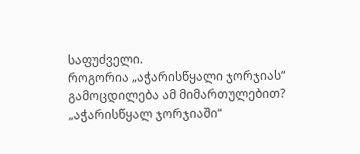საფუძველი.
როგორია „აჭარისწყალი ჯორჯიას“ გამოცდილება ამ მიმართულებით?
„აჭარისწყალ ჯორჯიაში“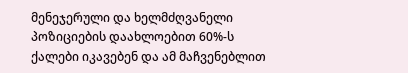მენეჯერული და ხელმძღვანელი პოზიციების დაახლოებით 60%-ს ქალები იკავებენ და ამ მაჩვენებლით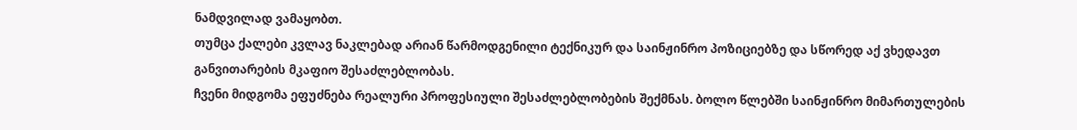ნამდვილად ვამაყობთ.
თუმცა ქალები კვლავ ნაკლებად არიან წარმოდგენილი ტექნიკურ და საინჟინრო პოზიციებზე და სწორედ აქ ვხედავთ განვითარების მკაფიო შესაძლებლობას.
ჩვენი მიდგომა ეფუძნება რეალური პროფესიული შესაძლებლობების შექმნას. ბოლო წლებში საინჟინრო მიმართულების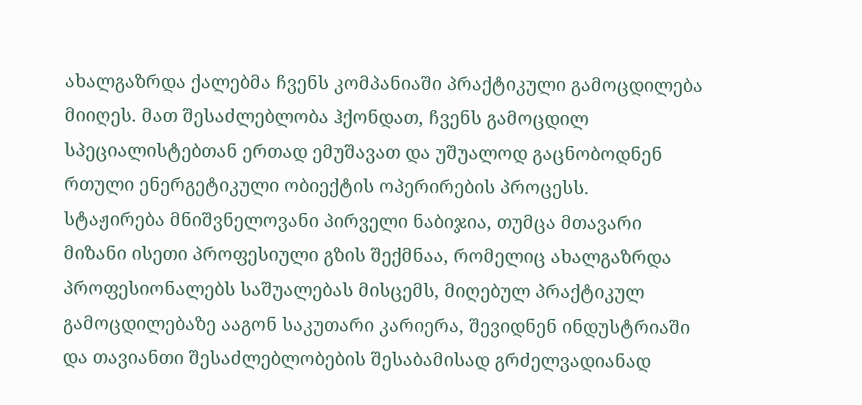ახალგაზრდა ქალებმა ჩვენს კომპანიაში პრაქტიკული გამოცდილება მიიღეს. მათ შესაძლებლობა ჰქონდათ, ჩვენს გამოცდილ სპეციალისტებთან ერთად ემუშავათ და უშუალოდ გაცნობოდნენ რთული ენერგეტიკული ობიექტის ოპერირების პროცესს.
სტაჟირება მნიშვნელოვანი პირველი ნაბიჯია, თუმცა მთავარი მიზანი ისეთი პროფესიული გზის შექმნაა, რომელიც ახალგაზრდა პროფესიონალებს საშუალებას მისცემს, მიღებულ პრაქტიკულ გამოცდილებაზე ააგონ საკუთარი კარიერა, შევიდნენ ინდუსტრიაში და თავიანთი შესაძლებლობების შესაბამისად გრძელვადიანად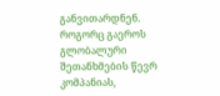განვითარდნენ.
როგორც გაეროს გლობალური შეთანხმების წევრ კომპანიას,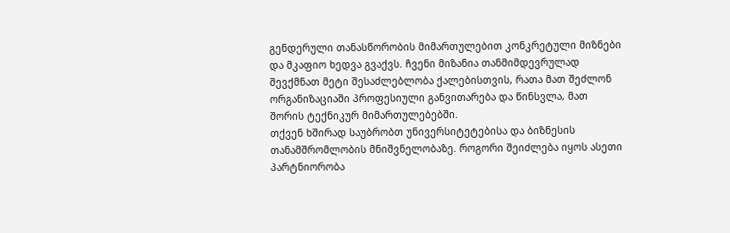გენდერული თანასწორობის მიმართულებით კონკრეტული მიზნები და მკაფიო ხედვა გვაქვს. ჩვენი მიზანია თანმიმდევრულად შევქმნათ მეტი შესაძლებლობა ქალებისთვის, რათა მათ შეძლონ ორგანიზაციაში პროფესიული განვითარება და წინსვლა, მათ შორის ტექნიკურ მიმართულებებში.
თქვენ ხშირად საუბრობთ უნივერსიტეტებისა და ბიზნესის თანამშრომლობის მნიშვნელობაზე. როგორი შეიძლება იყოს ასეთი პარტნიორობა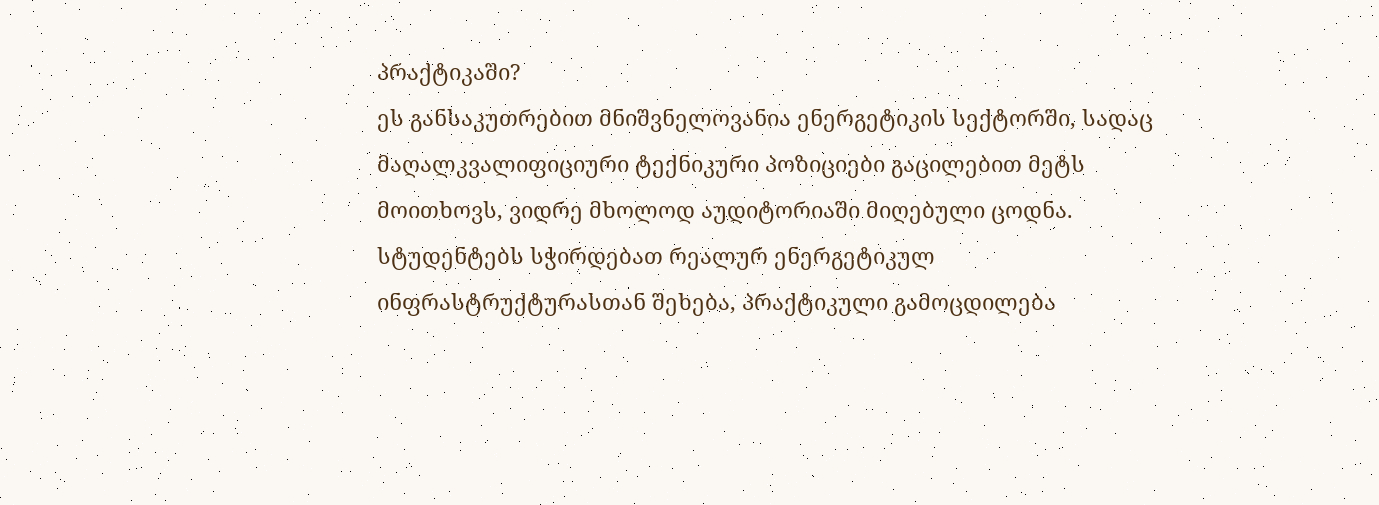პრაქტიკაში?
ეს განსაკუთრებით მნიშვნელოვანია ენერგეტიკის სექტორში, სადაც მაღალკვალიფიციური ტექნიკური პოზიციები გაცილებით მეტს მოითხოვს, ვიდრე მხოლოდ აუდიტორიაში მიღებული ცოდნა. სტუდენტებს სჭირდებათ რეალურ ენერგეტიკულ ინფრასტრუქტურასთან შეხება, პრაქტიკული გამოცდილება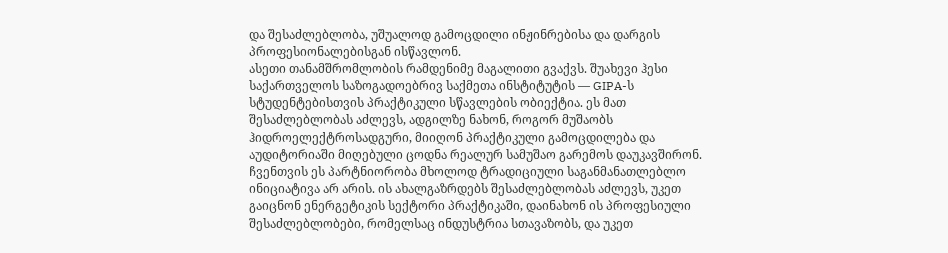და შესაძლებლობა, უშუალოდ გამოცდილი ინჟინრებისა და დარგის პროფესიონალებისგან ისწავლონ.
ასეთი თანამშრომლობის რამდენიმე მაგალითი გვაქვს. შუახევი ჰესი საქართველოს საზოგადოებრივ საქმეთა ინსტიტუტის — GIPA-ს სტუდენტებისთვის პრაქტიკული სწავლების ობიექტია. ეს მათ შესაძლებლობას აძლევს, ადგილზე ნახონ, როგორ მუშაობს ჰიდროელექტროსადგური, მიიღონ პრაქტიკული გამოცდილება და აუდიტორიაში მიღებული ცოდნა რეალურ სამუშაო გარემოს დაუკავშირონ.
ჩვენთვის ეს პარტნიორობა მხოლოდ ტრადიციული საგანმანათლებლო ინიციატივა არ არის. ის ახალგაზრდებს შესაძლებლობას აძლევს, უკეთ გაიცნონ ენერგეტიკის სექტორი პრაქტიკაში, დაინახონ ის პროფესიული შესაძლებლობები, რომელსაც ინდუსტრია სთავაზობს, და უკეთ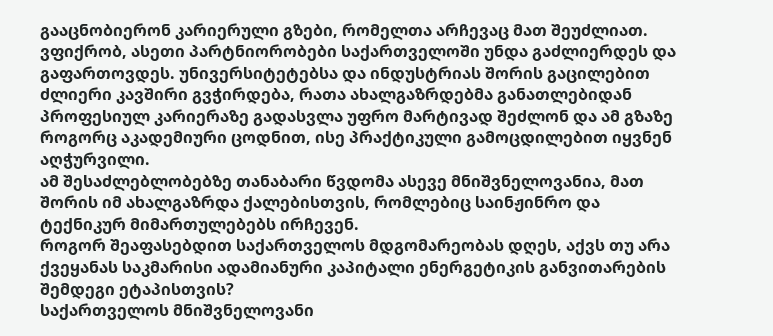გააცნობიერონ კარიერული გზები, რომელთა არჩევაც მათ შეუძლიათ.
ვფიქრობ, ასეთი პარტნიორობები საქართველოში უნდა გაძლიერდეს და გაფართოვდეს. უნივერსიტეტებსა და ინდუსტრიას შორის გაცილებით ძლიერი კავშირი გვჭირდება, რათა ახალგაზრდებმა განათლებიდან პროფესიულ კარიერაზე გადასვლა უფრო მარტივად შეძლონ და ამ გზაზე როგორც აკადემიური ცოდნით, ისე პრაქტიკული გამოცდილებით იყვნენ აღჭურვილი.
ამ შესაძლებლობებზე თანაბარი წვდომა ასევე მნიშვნელოვანია, მათ შორის იმ ახალგაზრდა ქალებისთვის, რომლებიც საინჟინრო და ტექნიკურ მიმართულებებს ირჩევენ.
როგორ შეაფასებდით საქართველოს მდგომარეობას დღეს, აქვს თუ არა ქვეყანას საკმარისი ადამიანური კაპიტალი ენერგეტიკის განვითარების შემდეგი ეტაპისთვის?
საქართველოს მნიშვნელოვანი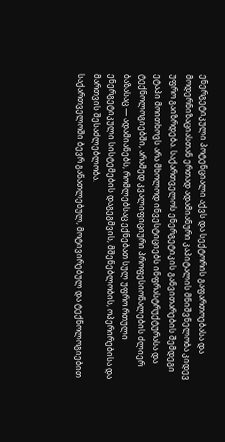ენერგეტიკული პოტენციალი აქვს და სექტორის გაფართოებასა და მოდერნიზაციასთან ერთად ადამიანური კაპიტალის მნიშვნელობა კიდევ უფრო გაიზრდება. საქართველოს ენერგეტიკის განვითარების შემდეგი ეტაპი მოითხოვს არა მხოლოდ ინვესტიციებს ინფრასტრუქტურასა და ტექნოლოგიებში, არამედ კვალიფიციური პროფესიონალების ძლიერ ბაზასაც — ადამიანებს, რომლებსაც ექნებათ სულ უფრო რთული ენერგეტიკული სისტემების დაგეგმვის, მშენებლობის, ოპერირებისა და მართვის შესაძლებლობა.
საქართველოში ბევრ განათლებულ, მოტივირებულ და ტექნოლოგიებით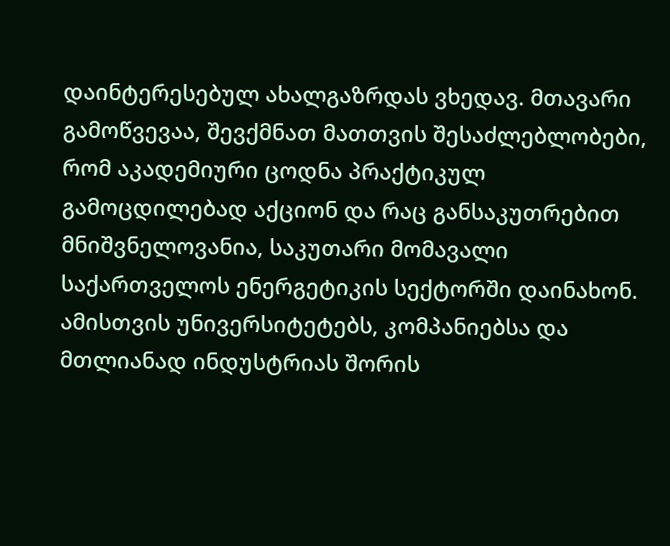დაინტერესებულ ახალგაზრდას ვხედავ. მთავარი გამოწვევაა, შევქმნათ მათთვის შესაძლებლობები, რომ აკადემიური ცოდნა პრაქტიკულ გამოცდილებად აქციონ და რაც განსაკუთრებით მნიშვნელოვანია, საკუთარი მომავალი საქართველოს ენერგეტიკის სექტორში დაინახონ.
ამისთვის უნივერსიტეტებს, კომპანიებსა და მთლიანად ინდუსტრიას შორის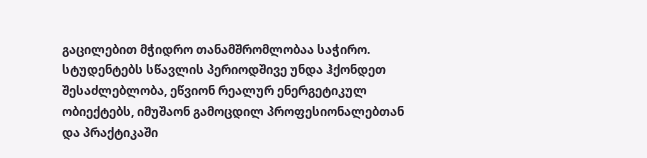გაცილებით მჭიდრო თანამშრომლობაა საჭირო. სტუდენტებს სწავლის პერიოდშივე უნდა ჰქონდეთ შესაძლებლობა, ეწვიონ რეალურ ენერგეტიკულ ობიექტებს, იმუშაონ გამოცდილ პროფესიონალებთან და პრაქტიკაში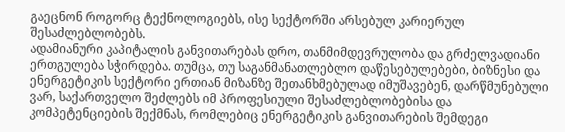გაეცნონ როგორც ტექნოლოგიებს, ისე სექტორში არსებულ კარიერულ შესაძლებლობებს.
ადამიანური კაპიტალის განვითარებას დრო, თანმიმდევრულობა და გრძელვადიანი ერთგულება სჭირდება. თუმცა, თუ საგანმანათლებლო დაწესებულებები, ბიზნესი და ენერგეტიკის სექტორი ერთიან მიზანზე შეთანხმებულად იმუშავებენ, დარწმუნებული ვარ, საქართველო შეძლებს იმ პროფესიული შესაძლებლობებისა და კომპეტენციების შექმნას, რომლებიც ენერგეტიკის განვითარების შემდეგი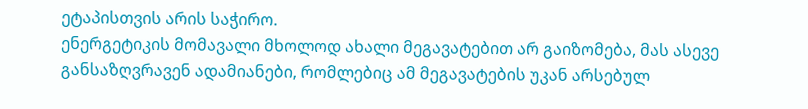ეტაპისთვის არის საჭირო.
ენერგეტიკის მომავალი მხოლოდ ახალი მეგავატებით არ გაიზომება, მას ასევე განსაზღვრავენ ადამიანები, რომლებიც ამ მეგავატების უკან არსებულ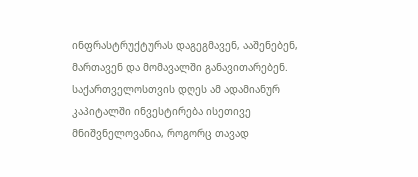ინფრასტრუქტურას დაგეგმავენ, ააშენებენ, მართავენ და მომავალში განავითარებენ. საქართველოსთვის დღეს ამ ადამიანურ კაპიტალში ინვესტირება ისეთივე მნიშვნელოვანია, როგორც თავად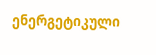ენერგეტიკული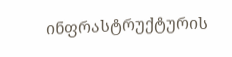ინფრასტრუქტურის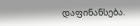დაფინანსება.